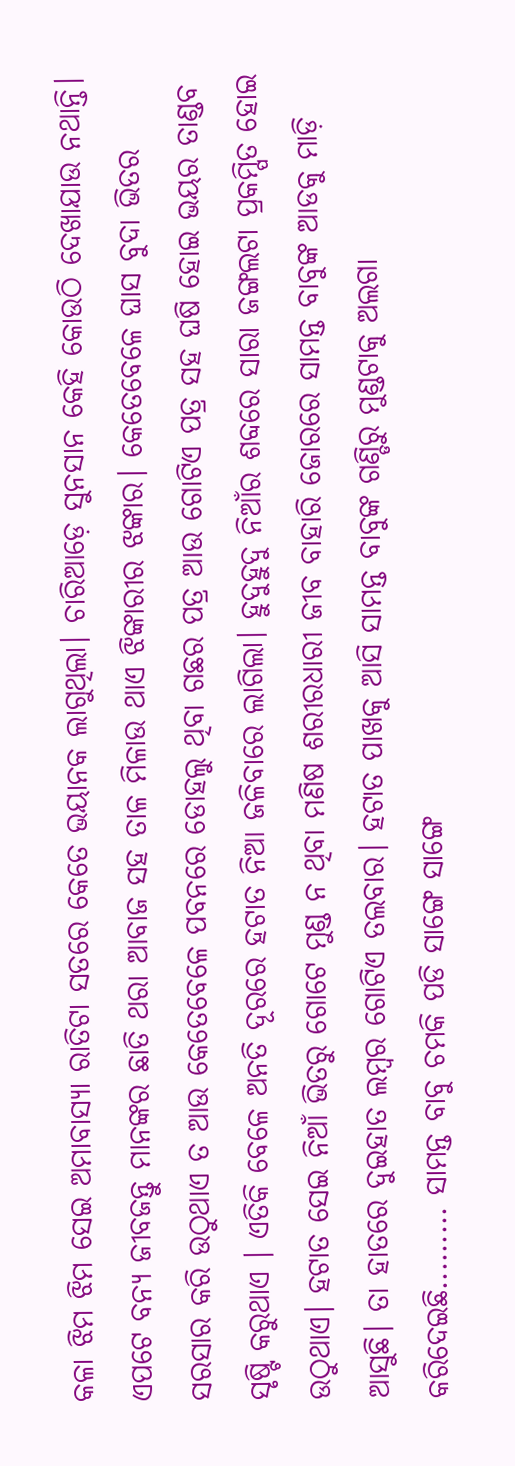କଳା ଝିମ ଝିମ ସେଇ ଅମାବାସ୍ୟା ରାତିଟା ସତରେ କେତେ ଭୟାନକ ଲାଗୁଥିଲା। ଚାରିଆଡ଼େ ସୁନସାନ କେହି କୋଉଠି ଦେଖାଯାଉ ନଥାନ୍ତି। ଏପଟେ ବନ୍ୟ ଜୀବଜନ୍ତୁ ମାନଙ୍କର ଛାତି ଥରା ଆବାଜ ସହ ତାଳ ମିଳାଉ ଥାଏ ଝିଙ୍କାରୀର ଝଙ୍କାର। କେତେବେଳେ ଘାସ ବୁଦା ଭିତର ସରସାର କରି ଉଠୁଥାଏ ତ ଆଉ କେତେବେଳେ ପବନରେ ଡୋହଲୁ ଥିବା ଗଛର ପତ୍ର ଆଉ ଗୋଟିଏ ପତ୍ର ସହ ଘଷି ହୋଇ ଭୟର ତାଣ୍ଡବ ସୃଷ୍ଟି କରୁଥାଏ । ଏତିକି ବେଳେ ଅନତି ଦୂରରେ ହଟାତ ନିଆ ଜଳିବାରେ ଲାଗିଲା। ହୁଦୁହୁଦୁ ନିଆଁର ଶବ୍ଦରେ ସାରା ଜଙ୍ଗଲଟା ପ୍ରକମ୍ପିତ ହୋଇ ଉଠୁଥାଏ। ହଟାତ ସେଇ ନିଆଁ ଭିତରୁ ଗୋଟେ ମୁଣ୍ଡ ନ ଥିବା ମଣିଷ ଶରୀରଧାରୀ ଜୀବ ବାହାରି ଜୋରରେ ସାମନ୍ତ ବାବୁଙ୍କ ଆଡକୁ ମାଡ଼ି ଆସୁଛି। ତା ହାତରେ ଦୁଇହାତ ଲମ୍ବର ଗୋଟିଏ ତଲବାର। ହଟାତ ପାଖକୁ ଆସି ସାମନ୍ତ ବାବୁଙ୍କ ଗଣ୍ଡିରୁ ମୁଣ୍ଡଟାକୁ ଅଲଗା କରିଦେଇଛି......... ସାମନ୍ତ ବାବୁ ଚମକି ପଡି ସାଙ୍ଗେ ସାଙ୍ଗେ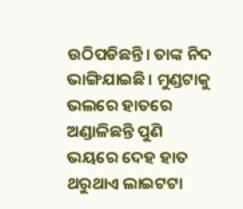ଉଠିପଡିଛନ୍ତି। ତାଙ୍କ ନିଦ ଭାଙ୍ଗିଯାଇଛି। ମୁଣ୍ଡଟାକୁ ଭଲରେ ହାତରେ ଅଣ୍ଡାଳିଛନ୍ତି ପୁଣି ଭୟରେ ଦେହ ହାତ ଥରୁଥାଏ ଲାଇଟଟା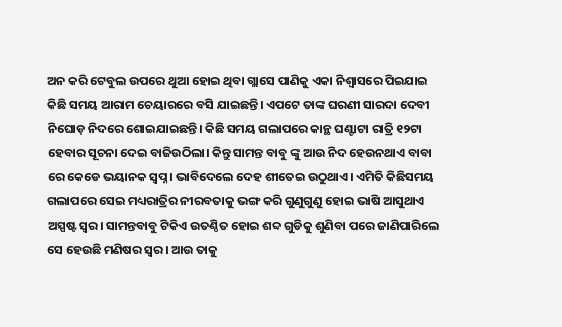ଅନ କରି ଟେବୁଲ ଉପରେ ଥୁଆ ହୋଇ ଥିବା ଗ୍ଲାସେ ପାଣିକୁ ଏକା ନିଶ୍ୱାସରେ ପିଇଯାଇ କିଛି ସମୟ ଆରାମ ଚେୟାରରେ ବସି ଯାଇଛନ୍ତି। ଏପଟେ ତାଙ୍କ ଘରଣୀ ସାରଦା ଦେବୀ ନିଘୋଡ଼ ନିଦରେ ଶୋଇଯାଇଛନ୍ତି। କିଛି ସମୟ ଗଲାପରେ କାନ୍ଥ ଘଣ୍ଟାଟା ରାତ୍ରି ୧୨ଟା ହେବାର ସୂଚନା ଦେଇ ବାଜିଉଠିଲା। କିନ୍ତୁ ସାମନ୍ତ ବାବୁ ଙ୍କୁ ଆଉ ନିଦ ହେଉନଥାଏ ବାବା ରେ କେଡେ ଭୟାନକ ସ୍ୱପ୍ନ। ଭାବିଦେଲେ ଦେହ ଶୀତେଇ ଉଠୁଥାଏ। ଏମିତି କିଛିସମୟ ଗଲାପରେ ସେଇ ମଧ୍ୟରାତ୍ରିର ନୀରବତାକୁ ଭଙ୍ଗ କରି ଗୁଣୁଗୁଣୁ ହୋଇ ଭାଷି ଆସୁଥାଏ ଅସ୍ପଷ୍ଟ ସ୍ୱର। ସାମନ୍ତବାବୁ ଟିକିଏ ଉତଣ୍ଠିତ ହୋଇ ଶବ୍ଦ ଗୁଡିକୁ ଶୁଣିବା ପରେ ଜାଣିପାରିଲେ ସେ ହେଉଛି ମଣିଷର ସ୍ୱର। ଆଉ ତାକୁ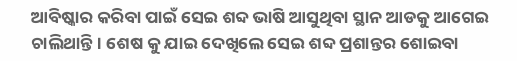ଆବିଷ୍କାର କରିବା ପାଇଁ ସେଇ ଶବ୍ଦ ଭାଷି ଆସୁଥିବା ସ୍ଥାନ ଆଡକୁ ଆଗେଇ ଚାଲିଥାନ୍ତି। ଶେଷ କୁ ଯାଇ ଦେଖିଲେ ସେଇ ଶବ୍ଦ ପ୍ରଶାନ୍ତର ଶୋଇବା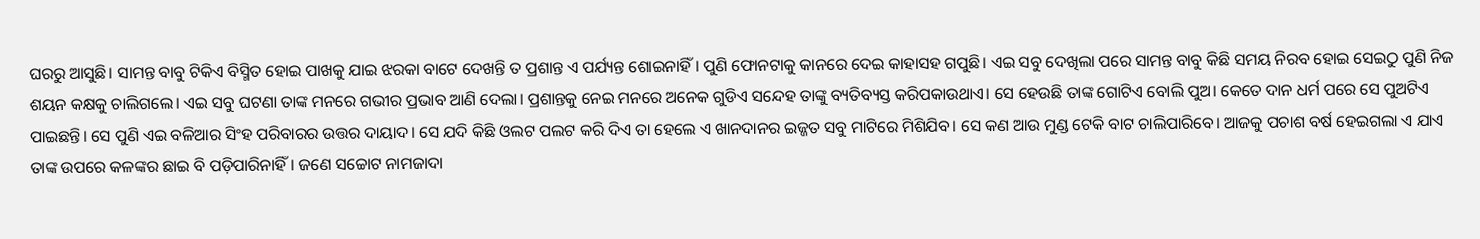ଘରରୁ ଆସୁଛି। ସାମନ୍ତ ବାବୁ ଟିକିଏ ବିସ୍ମିତ ହୋଇ ପାଖକୁ ଯାଇ ଝରକା ବାଟେ ଦେଖନ୍ତି ତ ପ୍ରଶାନ୍ତ ଏ ପର୍ଯ୍ୟନ୍ତ ଶୋଇନାହିଁ। ପୁଣି ଫୋନଟାକୁ କାନରେ ଦେଇ କାହାସହ ଗପୁଛି। ଏଇ ସବୁ ଦେଖିଲା ପରେ ସାମନ୍ତ ବାବୁ କିଛି ସମୟ ନିରବ ହୋଇ ସେଇଠୁ ପୁଣି ନିଜ ଶୟନ କକ୍ଷକୁ ଚାଲିଗଲେ। ଏଇ ସବୁ ଘଟଣା ତାଙ୍କ ମନରେ ଗଭୀର ପ୍ରଭାବ ଆଣି ଦେଲା। ପ୍ରଶାନ୍ତକୁ ନେଇ ମନରେ ଅନେକ ଗୁଡିଏ ସନ୍ଦେହ ତାଙ୍କୁ ବ୍ୟତିବ୍ୟସ୍ତ କରିପକାଉଥାଏ। ସେ ହେଉଛି ତାଙ୍କ ଗୋଟିଏ ବୋଲି ପୁଅ। କେତେ ଦାନ ଧର୍ମ ପରେ ସେ ପୁଅଟିଏ ପାଇଛନ୍ତି। ସେ ପୁଣି ଏଇ ବଳିଆର ସିଂହ ପରିବାରର ଉତ୍ତର ଦାୟାଦ। ସେ ଯଦି କିଛି ଓଲଟ ପଲଟ କରି ଦିଏ ତା ହେଲେ ଏ ଖାନଦାନର ଇଜ୍ଜତ ସବୁ ମାଟିରେ ମିଶିଯିବ। ସେ କଣ ଆଉ ମୁଣ୍ଡ ଟେକି ବାଟ ଚାଲିପାରିବେ। ଆଜକୁ ପଚାଶ ବର୍ଷ ହେଇଗଲା ଏ ଯାଏ ତାଙ୍କ ଉପରେ କଳଙ୍କର ଛାଇ ବି ପଡ଼ିପାରିନାହିଁ। ଜଣେ ସଚ୍ଚୋଟ ନାମଜାଦା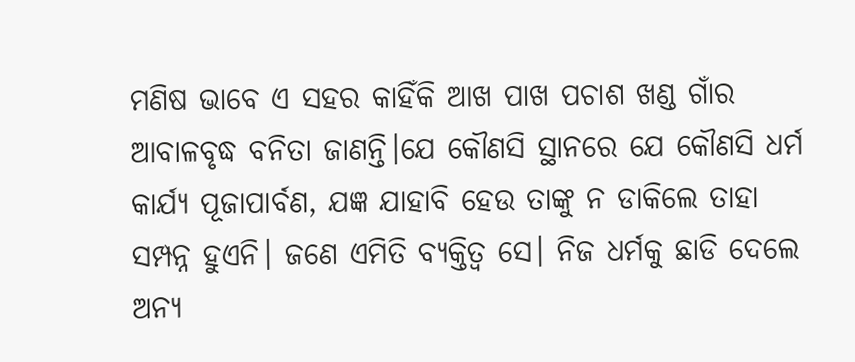ମଣିଷ ଭାବେ ଏ ସହର କାହିଁକି ଆଖ ପାଖ ପଚାଶ ଖଣ୍ଡ ଗାଁର ଆବାଳବୃଦ୍ଧ ବନିତା ଜାଣନ୍ତି।ଯେ କୌଣସି ସ୍ଥାନରେ ଯେ କୌଣସି ଧର୍ମ କାର୍ଯ୍ୟ ପୂଜାପାର୍ବଣ, ଯଜ୍ଞ ଯାହାବି ହେଉ ତାଙ୍କୁ ନ ଡାକିଲେ ତାହା ସମ୍ପନ୍ନ ହୁଏନି। ଜଣେ ଏମିତି ବ୍ୟକ୍ତିତ୍ୱ ସେ। ନିଜ ଧର୍ମକୁ ଛାଡି ଦେଲେ ଅନ୍ୟ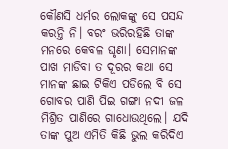କୌଣସି ଧର୍ମର ଲୋକଙ୍କୁ ସେ ପସନ୍ଦ କରନ୍ତି ନି। ବରଂ ଭରିରହିଛି ତାଙ୍କ ମନରେ କେବଳ ଘୃଣା। ସେମାନଙ୍କ ପାଖ ମାଡିବା ତ ଦୂରର କଥା ସେ ମାନଙ୍କ ଛାଇ ଟିକିଏ ପଡିଲେ ବି ସେ ଗୋବର ପାଣି ପିଇ ଗଙ୍ଗା ନଦୀ ଜଳ ମିଶ୍ରିତ ପାଣିରେ ଗାଧୋଉଥିଲେ। ଯଦି ତାଙ୍କ ପୁଅ ଏମିତି କିଛି ଭୁଲ କରିଦିଏ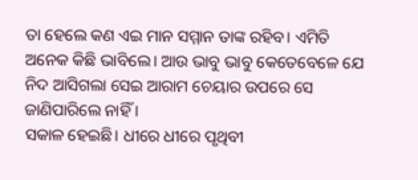ତା ହେଲେ କଣ ଏଇ ମାନ ସମ୍ମାନ ତାଙ୍କ ରହିବ। ଏମିତି ଅନେକ କିଛି ଭାବିଲେ। ଆଉ ଭାବୁ ଭାବୁ କେତେବେଳେ ଯେ ନିଦ ଆସିଗଲା ସେଇ ଆରାମ ଚେୟାର ଉପରେ ସେ ଜାଣିପାରିଲେ ନାହିଁ ।
ସକାଳ ହେଇଛି। ଧୀରେ ଧୀରେ ପୃଥିବୀ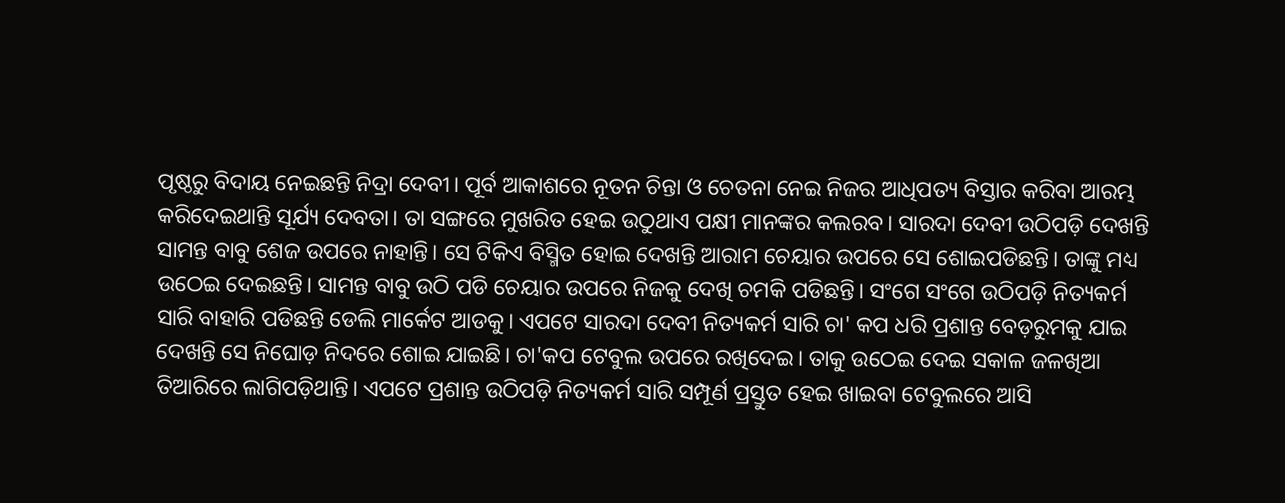ପୃଷ୍ଠରୁ ବିଦାୟ ନେଇଛନ୍ତି ନିଦ୍ରା ଦେବୀ। ପୂର୍ବ ଆକାଶରେ ନୂତନ ଚିନ୍ତା ଓ ଚେତନା ନେଇ ନିଜର ଆଧିପତ୍ୟ ବିସ୍ତାର କରିବା ଆରମ୍ଭ କରିଦେଇଥାନ୍ତି ସୂର୍ଯ୍ୟ ଦେବତା। ତା ସଙ୍ଗରେ ମୁଖରିତ ହେଇ ଉଠୁଥାଏ ପକ୍ଷୀ ମାନଙ୍କର କଲରବ। ସାରଦା ଦେବୀ ଉଠିପଡ଼ି ଦେଖନ୍ତି ସାମନ୍ତ ବାବୁ ଶେଜ ଉପରେ ନାହାନ୍ତି। ସେ ଟିକିଏ ବିସ୍ମିତ ହୋଇ ଦେଖନ୍ତି ଆରାମ ଚେୟାର ଉପରେ ସେ ଶୋଇପଡିଛନ୍ତି। ତାଙ୍କୁ ମଧ୍ୟ ଉଠେଇ ଦେଇଛନ୍ତି। ସାମନ୍ତ ବାବୁ ଉଠି ପଡି ଚେୟାର ଉପରେ ନିଜକୁ ଦେଖି ଚମକି ପଡିଛନ୍ତି। ସଂଗେ ସଂଗେ ଉଠିପଡ଼ି ନିତ୍ୟକର୍ମ ସାରି ବାହାରି ପଡିଛନ୍ତି ଡେଲି ମାର୍କେଟ ଆଡକୁ। ଏପଟେ ସାରଦା ଦେବୀ ନିତ୍ୟକର୍ମ ସାରି ଚା' କପ ଧରି ପ୍ରଶାନ୍ତ ବେଡ଼ରୁମକୁ ଯାଇ ଦେଖନ୍ତି ସେ ନିଘୋଡ଼ ନିଦରେ ଶୋଇ ଯାଇଛି। ଚା'କପ ଟେବୁଲ ଉପରେ ରଖିଦେଇ। ତାକୁ ଉଠେଇ ଦେଇ ସକାଳ ଜଳଖିଆ ତିଆରିରେ ଲାଗିପଡ଼ିଥାନ୍ତି। ଏପଟେ ପ୍ରଶାନ୍ତ ଉଠିପଡ଼ି ନିତ୍ୟକର୍ମ ସାରି ସମ୍ପୂର୍ଣ ପ୍ରସ୍ତୁତ ହେଇ ଖାଇବା ଟେବୁଲରେ ଆସି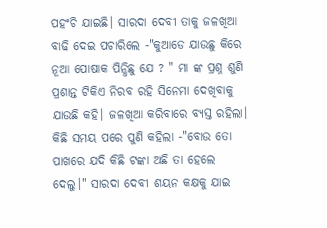ପହଂଚି ଯାଇଛି। ସାରଦା ଦେବୀ ତାକୁ ଜଳଖିଆ ବାଢି ଦେଇ ପଚାରିଲେ -"କୁଆଡେ ଯାଉଛୁ କିରେ ନୂଆ ପୋଷାକ ପିନ୍ଧିଛୁ ଯେ ? " ମା ଙ୍କ ପ୍ରଶ୍ନ ଶୁଣି ପ୍ରଶାନ୍ତ ଟିକିଏ ନିରବ ରହି ସିନେମା ଦେଖିବାକୁ ଯାଉଛି କହି। ଜଳଖିଆ କରିବାରେ ବ୍ୟସ୍ତ ରହିଲା। କିଛି ସମୟ ପରେ ପୁଣି କହିଲା -"ବୋଉ ତୋ ପାଖରେ ଯଦି କିଛି ଟଙ୍କା ଅଛି ତା ହେଲେ ଦେଲୁ।" ସାରଦା ଦେବୀ ଶୟନ କକ୍ଷକୁ ଯାଇ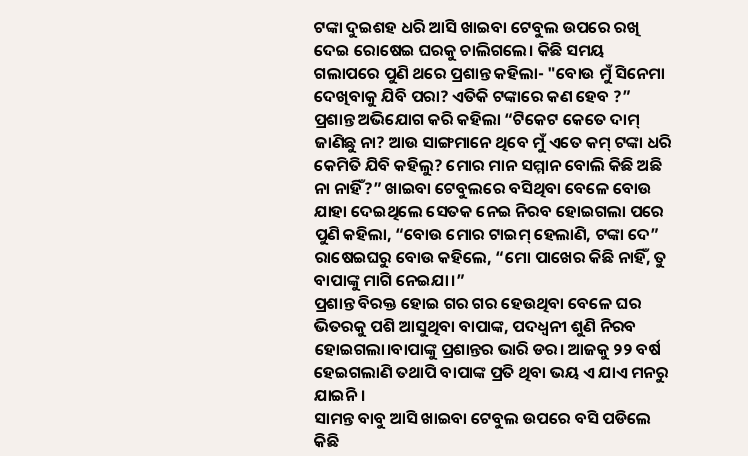ଟଙ୍କା ଦୁଇଶହ ଧରି ଆସି ଖାଇବା ଟେବୁଲ ଉପରେ ରଖି ଦେଇ ରୋଷେଇ ଘରକୁ ଚାଲିଗଲେ। କିଛି ସମୟ ଗଲାପରେ ପୁଣି ଥରେ ପ୍ରଶାନ୍ତ କହିଲା- "ବୋଉ ମୁଁ ସିନେମା ଦେଖିବାକୁ ଯିବି ପରା? ଏତିକି ଟଙ୍କାରେ କଣ ହେବ ?” ପ୍ରଶାନ୍ତ ଅଭିଯୋଗ କରି କହିଲା “ଟିକେଟ କେତେ ଦାମ୍ ଜାଣିଛୁ ନା? ଆଉ ସାଙ୍ଗମାନେ ଥିବେ ମୁଁ ଏତେ କମ୍ ଟଙ୍କା ଧରି କେମିତି ଯିବି କହିଲୁ? ମୋର ମାନ ସମ୍ମାନ ବୋଲି କିଛି ଅଛି ନା ନାହିଁ?” ଖାଇବା ଟେବୁଲରେ ବସିଥିବା ବେଳେ ବୋଉ ଯାହା ଦେଇଥିଲେ ସେତକ ନେଇ ନିରବ ହୋଇଗଲା ପରେ ପୁଣି କହିଲା, “ବୋଉ ମୋର ଟାଇମ୍ ହେଲାଣି, ଟଙ୍କା ଦେ” ରାଷେଇଘରୁ ବୋଉ କହିଲେ, “ମୋ ପାଖେର କିଛି ନାହିଁ, ତୁ ବାପାଙ୍କୁ ମାଗି ନେଇଯା।”
ପ୍ରଶାନ୍ତ ବିରକ୍ତ ହୋଇ ଗର ଗର ହେଉଥିବା ବେଳେ ଘର ଭିତରକୁ ପଶି ଆସୁଥିବା ବାପାଙ୍କ, ପଦଧ୍ୱନୀ ଶୁଣି ନିରବ ହୋଇଗଲା।ବାପାଙ୍କୁ ପ୍ରଶାନ୍ତର ଭାରି ଡର। ଆଜକୁ ୨୨ ବର୍ଷ ହେଇଗଲାଣି ତଥାପି ବାପାଙ୍କ ପ୍ରତି ଥିବା ଭୟ ଏ ଯାଏ ମନରୁ ଯାଇନି।
ସାମନ୍ତ ବାବୁ ଆସି ଖାଇବା ଟେବୁଲ ଉପରେ ବସି ପଡିଲେ କିଛି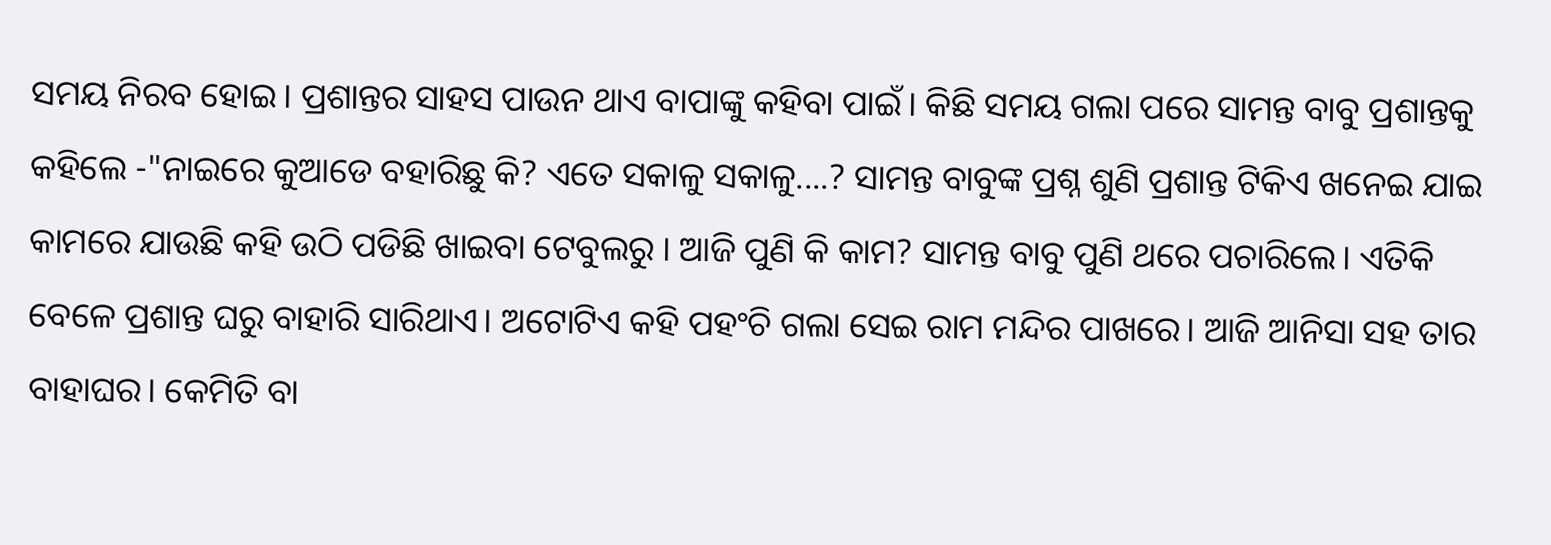ସମୟ ନିରବ ହୋଇ। ପ୍ରଶାନ୍ତର ସାହସ ପାଉନ ଥାଏ ବାପାଙ୍କୁ କହିବା ପାଇଁ। କିଛି ସମୟ ଗଲା ପରେ ସାମନ୍ତ ବାବୁ ପ୍ରଶାନ୍ତକୁ କହିଲେ -"ନାଇରେ କୁଆଡେ ବହାରିଛୁ କି? ଏତେ ସକାଳୁ ସକାଳୁ....? ସାମନ୍ତ ବାବୁଙ୍କ ପ୍ରଶ୍ନ ଶୁଣି ପ୍ରଶାନ୍ତ ଟିକିଏ ଖନେଇ ଯାଇ କାମରେ ଯାଉଛି କହି ଉଠି ପଡିଛି ଖାଇବା ଟେବୁଲରୁ । ଆଜି ପୁଣି କି କାମ? ସାମନ୍ତ ବାବୁ ପୁଣି ଥରେ ପଚାରିଲେ। ଏତିକି ବେଳେ ପ୍ରଶାନ୍ତ ଘରୁ ବାହାରି ସାରିଥାଏ। ଅଟୋଟିଏ କହି ପହଂଚି ଗଲା ସେଇ ରାମ ମନ୍ଦିର ପାଖରେ। ଆଜି ଆନିସା ସହ ତାର ବାହାଘର। କେମିତି ବା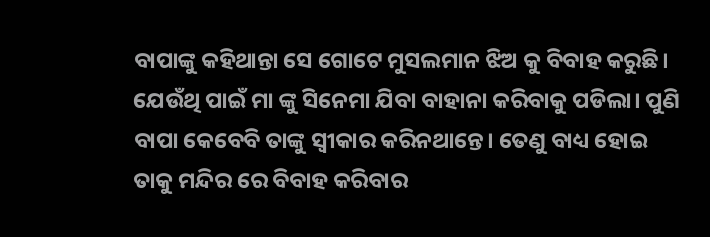ବାପାଙ୍କୁ କହିଥାନ୍ତା ସେ ଗୋଟେ ମୁସଲମାନ ଝିଅ କୁ ବିବାହ କରୁଛି। ଯେଉଁଥି ପାଇଁ ମା ଙ୍କୁ ସିନେମା ଯିବା ବାହାନା କରିବାକୁ ପଡିଲା। ପୁଣି ବାପା କେବେବି ତାଙ୍କୁ ସ୍ୱୀକାର କରିନଥାନ୍ତେ। ତେଣୁ ବାଧ୍ୟ ହୋଇ ତାକୁ ମନ୍ଦିର ରେ ବିବାହ କରିବାର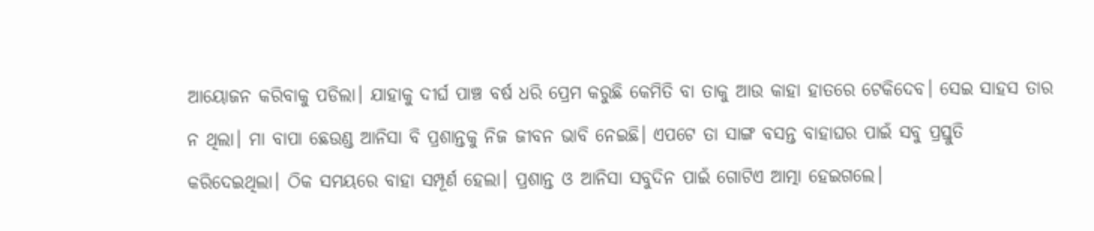ଆୟୋଜନ କରିବାକୁ ପଡିଲା। ଯାହାକୁ ଦୀର୍ଘ ପାଞ୍ଚ ବର୍ଷ ଧରି ପ୍ରେମ କରୁଛି କେମିତି ବା ତାକୁ ଆଉ କାହା ହାତରେ ଟେକିଦେବ। ସେଇ ସାହସ ତାର ନ ଥିଲା। ମା ବାପା ଛେଉଣ୍ଡ ଆନିସା ବି ପ୍ରଶାନ୍ତକୁ ନିଜ ଜୀବନ ଭାବି ନେଇଛି। ଏପଟେ ତା ସାଙ୍ଗ ବସନ୍ତ ବାହାଘର ପାଇଁ ସବୁ ପ୍ରସ୍ତୁତି କରିଦେଇଥିଲା। ଠିକ ସମୟରେ ବାହା ସମ୍ପୂର୍ଣ ହେଲା। ପ୍ରଶାନ୍ତ ଓ ଆନିସା ସବୁଦିନ ପାଇଁ ଗୋଟିଏ ଆତ୍ମା ହେଇଗଲେ।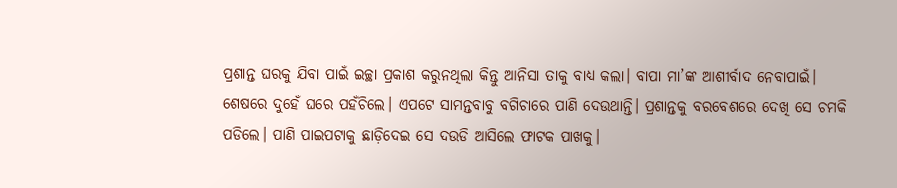ପ୍ରଶାନ୍ତ ଘରକୁ ଯିବା ପାଇଁ ଇଚ୍ଛା ପ୍ରକାଶ କରୁନଥିଲା କିନ୍ତୁ ଆନିସା ତାକୁ ବାଧ୍ୟ କଲା। ବାପା ମା’ଙ୍କ ଆଶୀର୍ବାଦ ନେବାପାଇଁ।
ଶେଷରେ ଦୁହେଁ ଘରେ ପହଁଚିଲେ। ଏପଟେ ସାମନ୍ତବାବୁ ବଗିଚାରେ ପାଣି ଦେଉଥାନ୍ତି। ପ୍ରଶାନ୍ତକୁ ବରବେଶରେ ଦେଖି ସେ ଚମକି ପଡିଲେ। ପାଣି ପାଇପଟାକୁ ଛାଡ଼ିଦେଇ ସେ ଦଉଡି ଆସିଲେ ଫାଟକ ପାଖକୁ।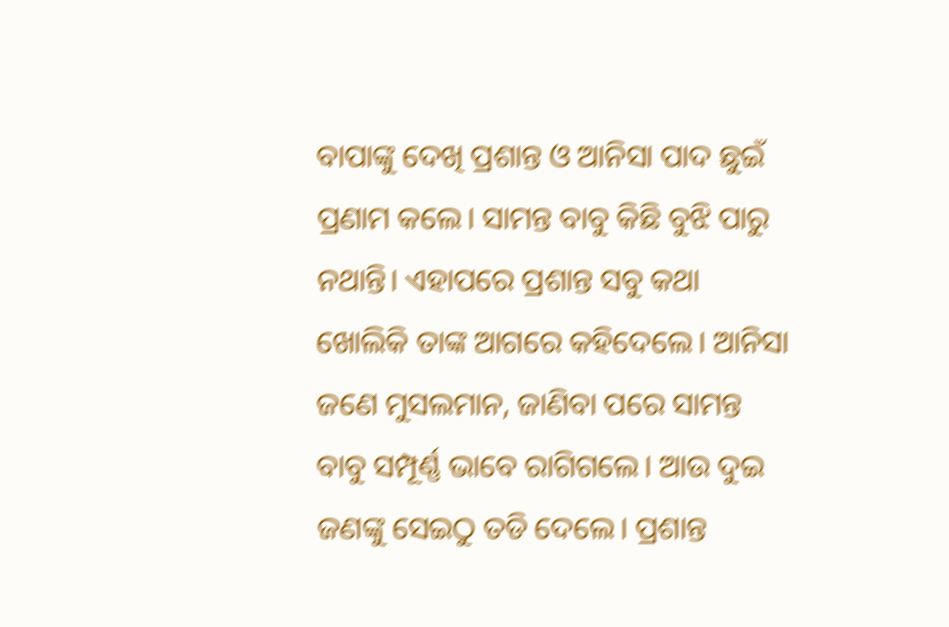ବାପାଙ୍କୁ ଦେଖି ପ୍ରଶାନ୍ତ ଓ ଆନିସା ପାଦ ଛୁଇଁ ପ୍ରଣାମ କଲେ। ସାମନ୍ତ ବାବୁ କିଛି ବୁଝି ପାରୁ ନଥାନ୍ତି। ଏହାପରେ ପ୍ରଶାନ୍ତ ସବୁ କଥା ଖୋଲିକି ତାଙ୍କ ଆଗରେ କହିଦେଲେ। ଆନିସା ଜଣେ ମୁସଲମାନ, ଜାଣିବା ପରେ ସାମନ୍ତ ବାବୁ ସମ୍ପୂର୍ଣ୍ଣ ଭାବେ ରାଗିଗଲେ। ଆଉ ଦୁଇ ଜଣଙ୍କୁ ସେଇଠୁ ତଡି ଦେଲେ। ପ୍ରଶାନ୍ତ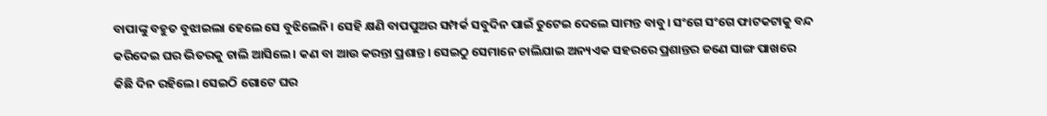ବାପାଙ୍କୁ ବହୁତ ବୁଝାଇଲା ହେଲେ ସେ ବୁଝିଲେନି। ସେହି କ୍ଷଣି ବାପପୁଅର ସମ୍ପର୍କ ସବୁଦିନ ପାଇଁ ତୁଟେଇ ଦେଲେ ସାମନ୍ତ ବାବୁ। ସଂଗେ ସଂଗେ ଫାଟକଟାକୁ ବନ୍ଦ କରିଦେଇ ଘର ଭିତରକୁ ଚାଲି ଆସିଲେ। କଣ ବା ଆଉ କରନ୍ତା ପ୍ରଶାନ୍ତ। ସେଇଠୁ ସେମାନେ ଚାଲିଯାଇ ଅନ୍ୟଏକ ସହରରେ ପ୍ରଶାନ୍ତର ଜଣେ ସାଙ୍ଗ ପାଖରେ କିଛି ଦିନ ରହିଲେ। ସେଇଠି ଗୋଟେ ଘର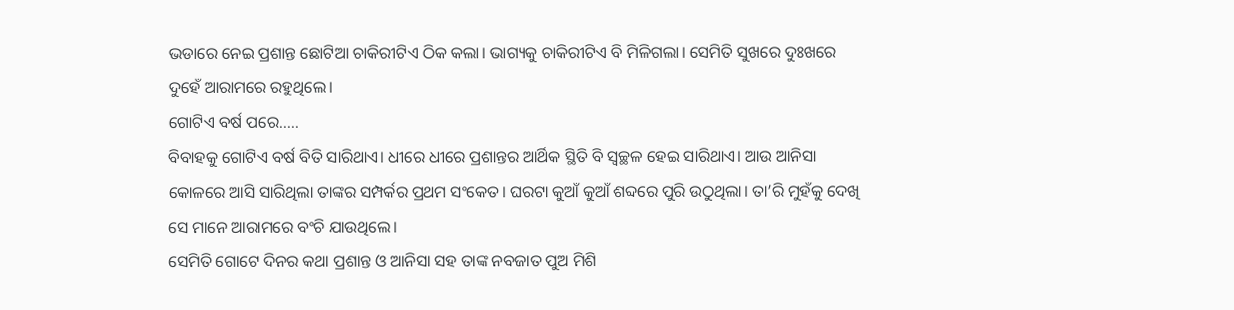ଭଡାରେ ନେଇ ପ୍ରଶାନ୍ତ ଛୋଟିଆ ଚାକିରୀଟିଏ ଠିକ କଲା। ଭାଗ୍ୟକୁ ଚାକିରୀଟିଏ ବି ମିଳିଗଲା। ସେମିତି ସୁଖରେ ଦୁଃଖରେ ଦୁହେଁ ଆରାମରେ ରହୁଥିଲେ।
ଗୋଟିଏ ବର୍ଷ ପରେ.....
ବିବାହକୁ ଗୋଟିଏ ବର୍ଷ ବିତି ସାରିଥାଏ। ଧୀରେ ଧୀରେ ପ୍ରଶାନ୍ତର ଆର୍ଥିକ ସ୍ଥିତି ବି ସ୍ୱଚ୍ଛଳ ହେଇ ସାରିଥାଏ। ଆଉ ଆନିସା କୋଳରେ ଆସି ସାରିଥିଲା ତାଙ୍କର ସମ୍ପର୍କର ପ୍ରଥମ ସଂକେତ। ଘରଟା କୁଆଁ କୁଆଁ ଶବ୍ଦରେ ପୁରି ଉଠୁଥିଲା। ତା’ରି ମୁହଁକୁ ଦେଖି ସେ ମାନେ ଆରାମରେ ବଂଚି ଯାଉଥିଲେ।
ସେମିତି ଗୋଟେ ଦିନର କଥା ପ୍ରଶାନ୍ତ ଓ ଆନିସା ସହ ତାଙ୍କ ନବଜାତ ପୁଅ ମିଶି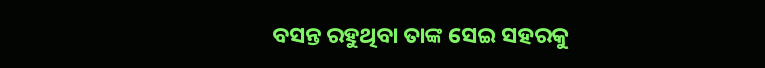ବସନ୍ତ ରହୁଥିବା ତାଙ୍କ ସେଇ ସହରକୁ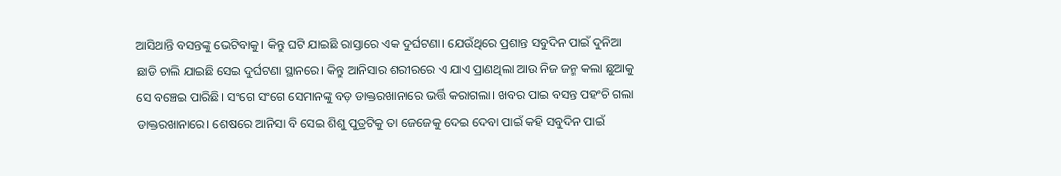ଆସିଥାନ୍ତି ବସନ୍ତଙ୍କୁ ଭେଟିବାକୁ। କିନ୍ତୁ ଘଟି ଯାଇଛି ରାସ୍ତାରେ ଏକ ଦୁର୍ଘଟଣା। ଯେଉଁଥିରେ ପ୍ରଶାନ୍ତ ସବୁଦିନ ପାଇଁ ଦୁନିଆ ଛାଡି ଚାଲି ଯାଇଛି ସେଇ ଦୁର୍ଘଟଣା ସ୍ଥାନରେ। କିନ୍ତୁ ଆନିସାର ଶରୀରରେ ଏ ଯାଏ ପ୍ରାଣଥିଲା ଆଉ ନିଜ ଜନ୍ମ କଲା ଛୁଆକୁ ସେ ବଞ୍ଚେଇ ପାରିଛି। ସଂଗେ ସଂଗେ ସେମାନଙ୍କୁ ବଡ଼ ଡାକ୍ତରଖାନାରେ ଭର୍ତ୍ତି କରାଗଲା। ଖବର ପାଇ ବସନ୍ତ ପହଂଚି ଗଲା ଡାକ୍ତରଖାନାରେ। ଶେଷରେ ଆନିସା ବି ସେଇ ଶିଶୁ ପୁତ୍ରଟିକୁ ତା ଜେଜେକୁ ଦେଇ ଦେବା ପାଇଁ କହି ସବୁଦିନ ପାଇଁ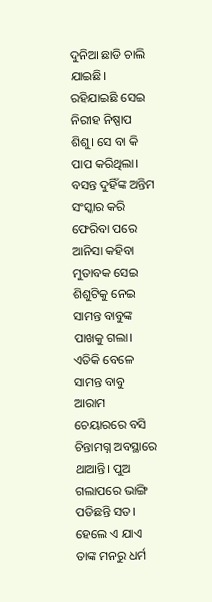ଦୁନିଆ ଛାଡି ଚାଲି ଯାଇଛି। ରହିଯାଇଛି ସେଇ ନିରୀହ ନିଷ୍ପାପ ଶିଶୁ। ସେ ବା କି ପାପ କରିଥିଲା।
ବସନ୍ତ ଦୁହିଁଙ୍କ ଅନ୍ତିମ ସଂସ୍କାର କରି ଫେରିବା ପରେ ଆନିସା କହିବା ମୁତାବକ ସେଇ ଶିଶୁଟିକୁ ନେଇ ସାମନ୍ତ ବାବୁଙ୍କ ପାଖକୁ ଗଲା। ଏତିକି ବେଳେ ସାମନ୍ତ ବାବୁ ଆରାମ ଚେୟାରରେ ବସି ଚିନ୍ତାମଗ୍ନ ଅବସ୍ଥାରେ ଥାଆନ୍ତି। ପୁଅ ଗଲାପରେ ଭାଙ୍ଗି ପଡିଛନ୍ତି ସତ। ହେଲେ ଏ ଯାଏ ତାଙ୍କ ମନରୁ ଧର୍ମ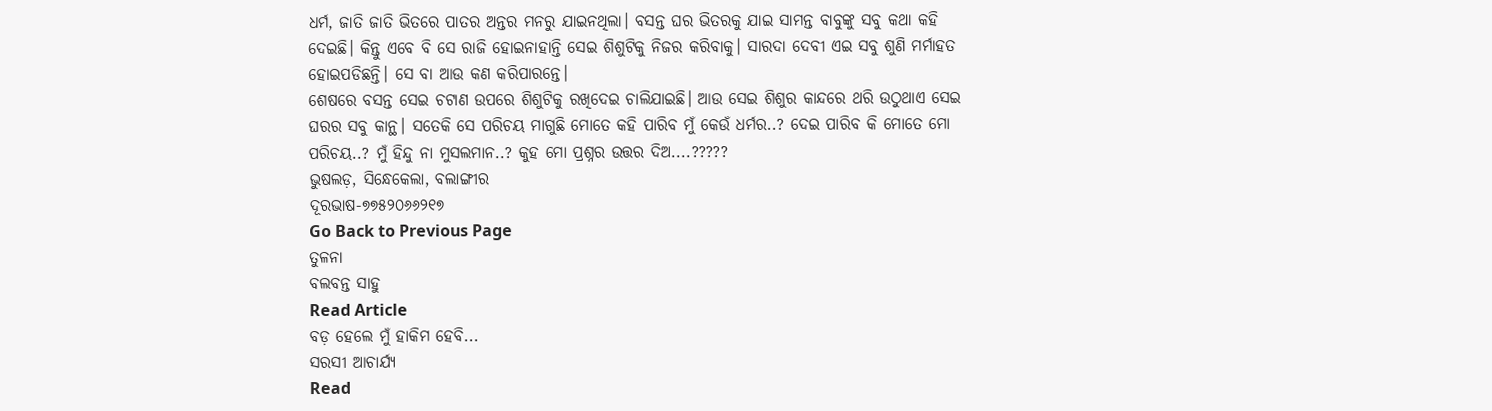ଧର୍ମ, ଜାତି ଜାତି ଭିତରେ ପାତର ଅନ୍ତର ମନରୁ ଯାଇନଥିଲା। ବସନ୍ତ ଘର ଭିତରକୁ ଯାଇ ସାମନ୍ତ ବାବୁଙ୍କୁ ସବୁ କଥା କହି ଦେଇଛି। କିନ୍ତୁ ଏବେ ବି ସେ ରାଜି ହୋଇନାହାନ୍ତି ସେଇ ଶିଶୁଟିକୁ ନିଜର କରିବାକୁ। ସାରଦା ଦେବୀ ଏଇ ସବୁ ଶୁଣି ମର୍ମାହତ ହୋଇପଡିଛନ୍ତି। ସେ ବା ଆଉ କଣ କରିପାରନ୍ତେ।
ଶେଷରେ ବସନ୍ତ ସେଇ ଚଟାଣ ଉପରେ ଶିଶୁଟିକୁ ରଖିଦେଇ ଚାଲିଯାଇଛି। ଆଉ ସେଇ ଶିଶୁର କାନ୍ଦରେ ଥରି ଉଠୁଥାଏ ସେଇ ଘରର ସବୁ କାନ୍ଥ। ସତେକି ସେ ପରିଚୟ ମାଗୁଛି ମୋତେ କହି ପାରିବ ମୁଁ କେଉଁ ଧର୍ମର..? ଦେଇ ପାରିବ କି ମୋତେ ମୋ ପରିଚୟ..? ମୁଁ ହିନ୍ଦୁ ନା ମୁସଲମାନ..? କୁହ ମୋ ପ୍ରଶ୍ନର ଉତ୍ତର ଦିଅ....?????
ଭୁଷଲଡ଼, ସିନ୍ଧେକେଲା, ବଲାଙ୍ଗୀର
ଦୂରଭାଷ-୭୭୫୨୦୬୬୨୧୭
Go Back to Previous Page
ତୁଳନା
ବଲବନ୍ତ ସାହୁ
Read Article
ବଡ଼ ହେଲେ ମୁଁ ହାକିମ ହେବି...
ସରସୀ ଆଚାର୍ଯ୍ୟ
Read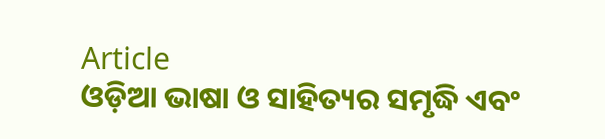Article
ଓଡ଼ିଆ ଭାଷା ଓ ସାହିତ୍ୟର ସମୃଦ୍ଧି ଏବଂ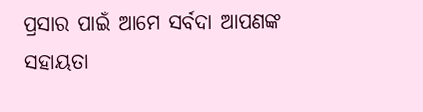ପ୍ରସାର ପାଇଁ ଆମେ ସର୍ବଦା ଆପଣଙ୍କ ସହାୟତା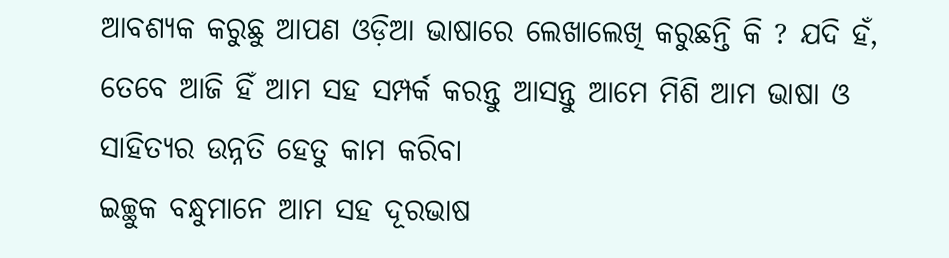ଆବଶ୍ୟକ କରୁଛୁ ଆପଣ ଓଡ଼ିଆ ଭାଷାରେ ଲେଖାଲେଖି କରୁଛନ୍ତି କି ? ଯଦି ହଁ, ତେବେ ଆଜି ହିଁ ଆମ ସହ ସମ୍ପର୍କ କରନ୍ତୁ ଆସନ୍ତୁ ଆମେ ମିଶି ଆମ ଭାଷା ଓ ସାହିତ୍ୟର ଉନ୍ନତି ହେତୁ କାମ କରିବା
ଇଚ୍ଛୁକ ବନ୍ଧୁମାନେ ଆମ ସହ ଦୂରଭାଷ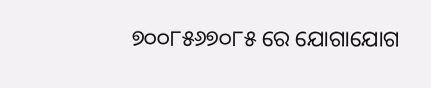୭୦୦୮୫୬୭୦୮୫ ରେ ଯୋଗାଯୋଗ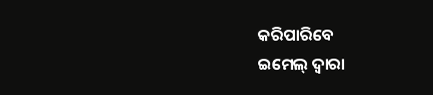କରିପାରିବେ
ଇମେଲ୍ ଦ୍ବାରା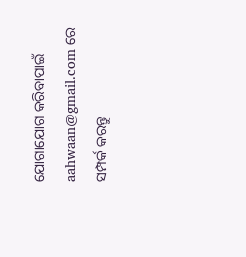ଯୋଗାଯୋଗ କରିବାପାଇଁ aahwaan@gmail.com ରେ ସମ୍ପର୍କ କରନ୍ତୁ